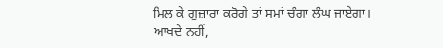ਮਿਲ ਕੇ ਗੁਜ਼ਾਰਾ ਕਰੋਗੇ ਤਾਂ ਸਮਾਂ ਚੰਗਾ ਲੰਘ ਜਾਏਗਾ। ਆਖਦੇ ਨਹੀਂ,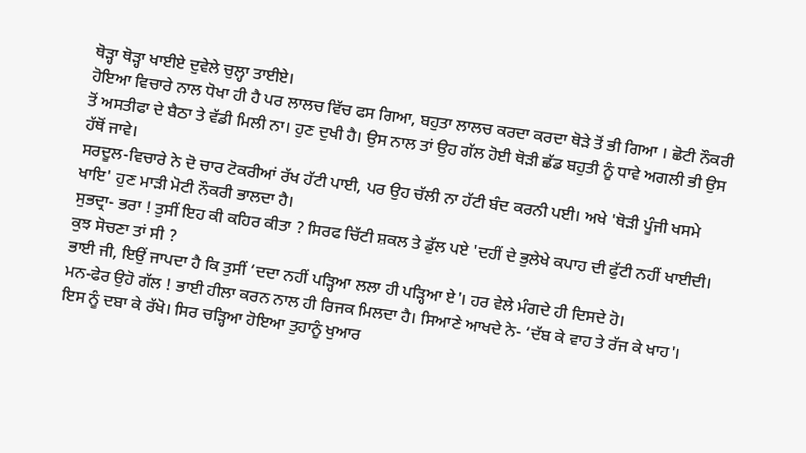ਥੋੜ੍ਹਾ ਥੋੜ੍ਹਾ ਖਾਈਏ ਦੁਵੇਲੇ ਚੁਲ੍ਹਾ ਤਾਈਏ।
ਹੋਇਆ ਵਿਚਾਰੇ ਨਾਲ ਧੋਖਾ ਹੀ ਹੈ ਪਰ ਲਾਲਚ ਵਿੱਚ ਫਸ ਗਿਆ, ਬਹੁਤਾ ਲਾਲਚ ਕਰਦਾ ਕਰਦਾ ਥੋੜੇ ਤੋਂ ਭੀ ਗਿਆ । ਛੋਟੀ ਨੌਕਰੀ ਤੋਂ ਅਸਤੀਫਾ ਦੇ ਬੈਠਾ ਤੇ ਵੱਡੀ ਮਿਲੀ ਨਾ। ਹੁਣ ਦੁਖੀ ਹੈ। ਉਸ ਨਾਲ ਤਾਂ ਉਹ ਗੱਲ ਹੋਈ ਥੋੜੀ ਛੱਡ ਬਹੁਤੀ ਨੂੰ ਧਾਵੇ ਅਗਲੀ ਭੀ ਉਸ ਹੱਥੋਂ ਜਾਵੇ।
ਸਰਦੂਲ-ਵਿਚਾਰੇ ਨੇ ਦੋ ਚਾਰ ਟੋਕਰੀਆਂ ਰੱਖ ਹੱਟੀ ਪਾਈ, ਪਰ ਉਹ ਚੱਲੀ ਨਾ ਹੱਟੀ ਬੰਦ ਕਰਨੀ ਪਈ। ਅਖੇ 'ਥੋੜੀ ਪੂੰਜੀ ਖਸਮੇ ਖਾਇ' ਹੁਣ ਮਾੜੀ ਮੋਟੀ ਨੌਕਰੀ ਭਾਲਦਾ ਹੈ।
ਸੁਭਦ੍ਰਾ- ਭਰਾ ! ਤੁਸੀਂ ਇਹ ਕੀ ਕਹਿਰ ਕੀਤਾ ? ਸਿਰਫ ਚਿੱਟੀ ਸ਼ਕਲ ਤੇ ਡੁੱਲ ਪਏ 'ਦਹੀਂ ਦੇ ਭੁਲੇਖੇ ਕਪਾਹ ਦੀ ਫੁੱਟੀ ਨਹੀਂ ਖਾਈਦੀ। ਕੁਝ ਸੋਚਣਾ ਤਾਂ ਸੀ ?
ਭਾਈ ਜੀ, ਇਉਂ ਜਾਪਦਾ ਹੈ ਕਿ ਤੁਸੀਂ ‘ਦਦਾ ਨਹੀਂ ਪੜ੍ਹਿਆ ਲਲਾ ਹੀ ਪੜ੍ਹਿਆ ਏ'। ਹਰ ਵੇਲੇ ਮੰਗਦੇ ਹੀ ਦਿਸਦੇ ਹੋ।
ਮਨ-ਫੇਰ ਉਹੋ ਗੱਲ ! ਭਾਈ ਹੀਲਾ ਕਰਨ ਨਾਲ ਹੀ ਰਿਜਕ ਮਿਲਦਾ ਹੈ। ਸਿਆਣੇ ਆਖਦੇ ਨੇ- ‘ਦੱਬ ਕੇ ਵਾਹ ਤੇ ਰੱਜ ਕੇ ਖਾਹ'।
ਇਸ ਨੂੰ ਦਬਾ ਕੇ ਰੱਖੋ। ਸਿਰ ਚੜ੍ਹਿਆ ਹੋਇਆ ਤੁਹਾਨੂੰ ਖੁਆਰ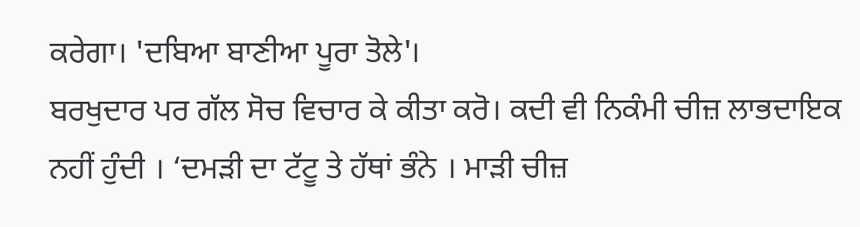ਕਰੇਗਾ। 'ਦਬਿਆ ਬਾਣੀਆ ਪੂਰਾ ਤੋਲੇ'।
ਬਰਖੁਦਾਰ ਪਰ ਗੱਲ ਸੋਚ ਵਿਚਾਰ ਕੇ ਕੀਤਾ ਕਰੋ। ਕਦੀ ਵੀ ਨਿਕੰਮੀ ਚੀਜ਼ ਲਾਭਦਾਇਕ ਨਹੀਂ ਹੁੰਦੀ । ‘ਦਮੜੀ ਦਾ ਟੱਟੂ ਤੇ ਹੱਥਾਂ ਭੰਨੇ । ਮਾੜੀ ਚੀਜ਼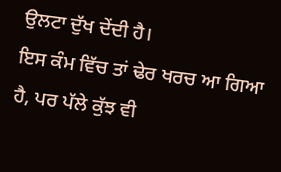ਉਲਟਾ ਦੁੱਖ ਦੇਂਦੀ ਹੈ।
ਇਸ ਕੰਮ ਵਿੱਚ ਤਾਂ ਢੇਰ ਖਰਚ ਆ ਗਿਆ ਹੈ, ਪਰ ਪੱਲੇ ਕੁੱਝ ਵੀ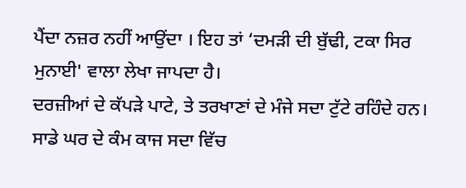ਪੈਂਦਾ ਨਜ਼ਰ ਨਹੀਂ ਆਉਂਦਾ । ਇਹ ਤਾਂ ‘ਦਮੜੀ ਦੀ ਬੁੱਢੀ, ਟਕਾ ਸਿਰ ਮੁਨਾਈ' ਵਾਲਾ ਲੇਖਾ ਜਾਪਦਾ ਹੈ।
ਦਰਜ਼ੀਆਂ ਦੇ ਕੱਪੜੇ ਪਾਟੇ, ਤੇ ਤਰਖਾਣਾਂ ਦੇ ਮੰਜੇ ਸਦਾ ਟੁੱਟੇ ਰਹਿੰਦੇ ਹਨ। ਸਾਡੇ ਘਰ ਦੇ ਕੰਮ ਕਾਜ ਸਦਾ ਵਿੱਚ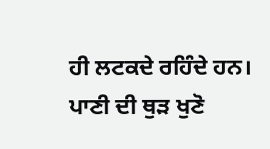ਹੀ ਲਟਕਦੇ ਰਹਿੰਦੇ ਹਨ।
ਪਾਣੀ ਦੀ ਥੁੜ ਖੁਣੋ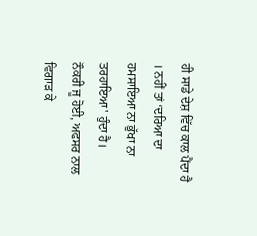ਹੀ ਸਾਡੇ ਦੇਸ਼ ਵਿੱਚ ਕਾਲ ਪੈਂਦਾ ਹੈ । ਨਹੀਂ ਤਾਂ ‘ਦਰਿਆ ਦਾ ਹਮਸਾਇਆ ਨਾ ਭੁੱਖਾ ਨਾ ਤਰਹਾਇਆ' ਹੁੰਦਾ ਹੈ।
ਨੌਕਰੀ ਜੂ ਹੋਈ, ਅਫਸਰ ਨਾਲ ਵਿਗਾੜ ਕੇ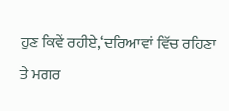ਹੁਣ ਕਿਵੇਂ ਰਹੀਏ,‘ਦਰਿਆਵਾਂ ਵਿੱਚ ਰਹਿਣਾ ਤੇ ਮਗਰ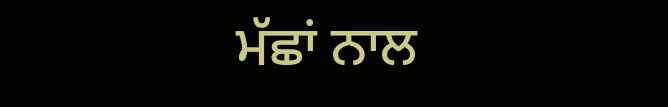ਮੱਛਾਂ ਨਾਲ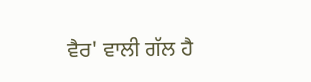ਵੈਰ' ਵਾਲੀ ਗੱਲ ਹੈ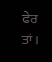ਫੇਰ ਤਾਂ।